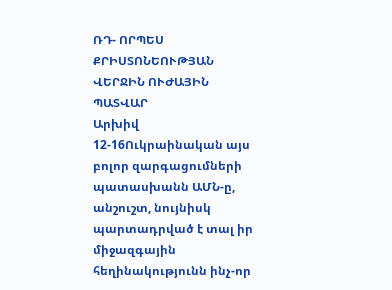ՌԴ- ՈՐՊԵՍ ՔՐԻՍՏՈՆԵՈՒԹՅԱՆ ՎԵՐՋԻՆ ՈՒԺԱՅԻՆ ՊԱՏՎԱՐ
Արխիվ 12-16Ուկրաինական այս բոլոր զարգացումների պատասխանն ԱՄՆ-ը, անշուշտ, նույնիսկ պարտադրված է տալ իր միջազգային հեղինակությունն ինչ-որ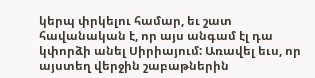կերպ փրկելու համար, եւ շատ հավանական է, որ այս անգամ էլ դա կփորձի անել Սիրիայում: Առավել եւս, որ այստեղ վերջին շաբաթներին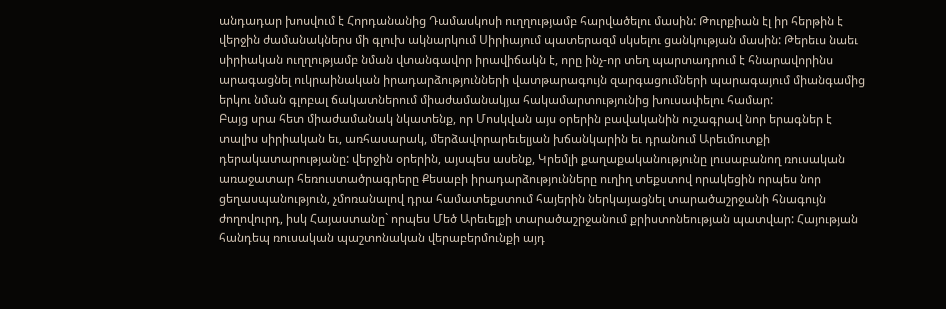անդադար խոսվում է Հորդանանից Դամասկոսի ուղղությամբ հարվածելու մասին: Թուրքիան էլ իր հերթին է վերջին ժամանակներս մի գլուխ ակնարկում Սիրիայում պատերազմ սկսելու ցանկության մասին: Թերեւս նաեւ սիրիական ուղղությամբ նման վտանգավոր իրավիճակն է, որը ինչ-որ տեղ պարտադրում է հնարավորինս արագացնել ուկրաինական իրադարձությունների վատթարագույն զարգացումների պարագայում միանգամից երկու նման գլոբալ ճակատներում միաժամանակյա հակամարտությունից խուսափելու համար:
Բայց սրա հետ միաժամանակ նկատենք, որ Մոսկվան այս օրերին բավականին ուշագրավ նոր երագներ է տալիս սիրիական եւ, առհասարակ, մերձավորարեւելյան խճանկարին եւ դրանում Արեւմուտքի դերակատարությանը: վերջին օրերին, այսպես ասենք, Կրեմլի քաղաքականությունը լուսաբանող ռուսական առաջատար հեռուստածրագրերը Քեսաբի իրադարձությունները ուղիղ տեքստով որակեցին որպես նոր ցեղասպանություն, չմոռանալով դրա համատեքստում հայերին ներկայացնել տարածաշրջանի հնագույն ժողովուրդ, իսկ Հայաստանը` որպես Մեծ Արեւելքի տարածաշրջանում քրիստոնեության պատվար: Հայության հանդեպ ռուսական պաշտոնական վերաբերմունքի այդ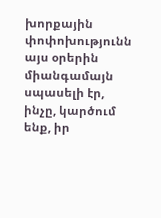խորքային փոփոխությունն այս օրերին միանգամայն սպասելի էր, ինչը, կարծում ենք, իր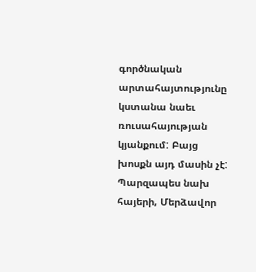գործնական արտահայտությունը կստանա նաեւ ռուսահայության կյանքում: Բայց խոսքն այդ մասին չէ: Պարզապես նախ հայերի, Մերձավոր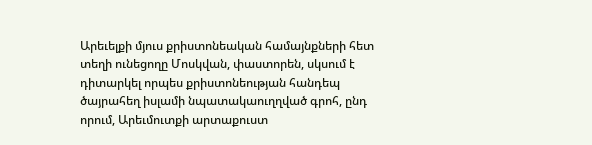Արեւելքի մյուս քրիստոնեական համայնքների հետ տեղի ունեցողը Մոսկվան, փաստորեն, սկսում է դիտարկել որպես քրիստոնեության հանդեպ ծայրահեղ իսլամի նպատակաուղղված գրոհ, ընդ որում, Արեւմուտքի արտաքուստ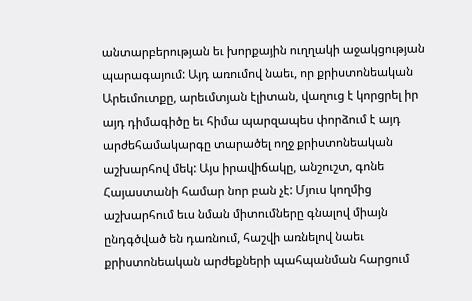անտարբերության եւ խորքային ուղղակի աջակցության պարագայում: Այդ առումով նաեւ, որ քրիստոնեական Արեւմուտքը, արեւմտյան էլիտան, վաղուց է կորցրել իր այդ դիմագիծը եւ հիմա պարզապես փորձում է այդ արժեհամակարգը տարածել ողջ քրիստոնեական աշխարհով մեկ: Այս իրավիճակը, անշուշտ, գոնե Հայաստանի համար նոր բան չէ: Մյուս կողմից աշխարհում եւս նման միտումները գնալով միայն ընդգծված են դառնում, հաշվի առնելով նաեւ քրիստոնեական արժեքների պահպանման հարցում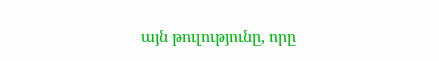այն թուլությունը, որը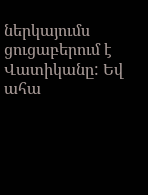ներկայումս ցուցաբերում է Վատիկանը: Եվ ահա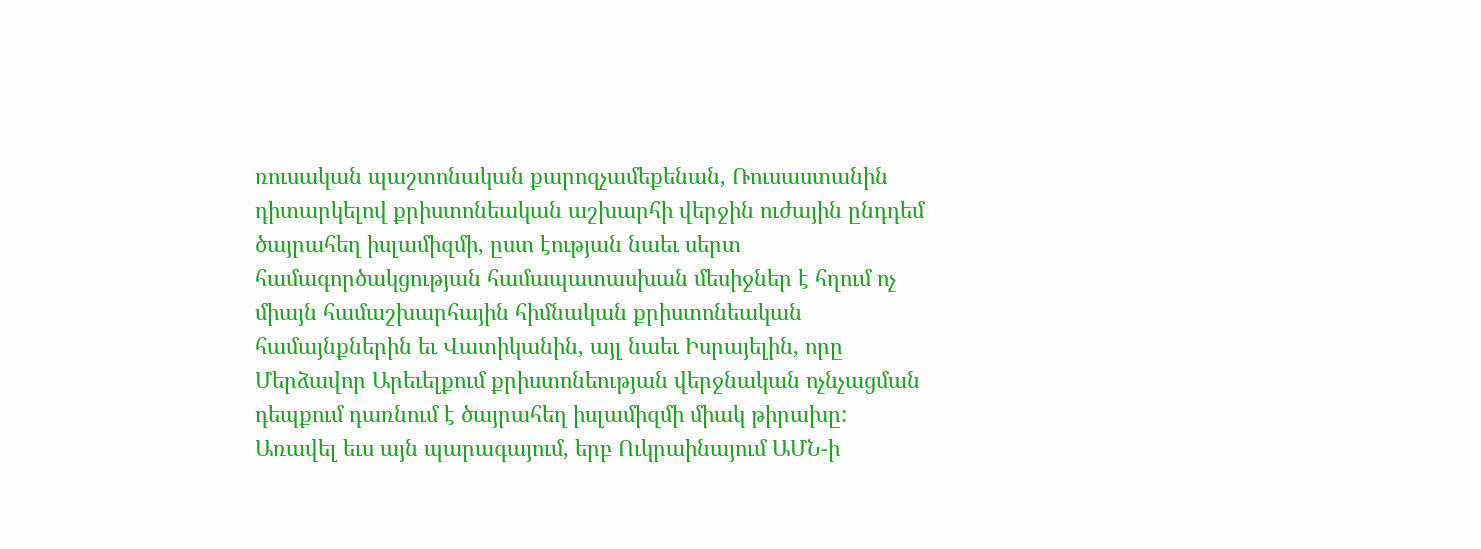ռուսական պաշտոնական քարոզչամեքենան, Ռուսաստանին դիտարկելով քրիստոնեական աշխարհի վերջին ուժային ընդդեմ ծայրահեղ իսլամիզմի, ըստ էության նաեւ սերտ համագործակցության համապատասխան մեսիջներ է հղում ոչ միայն համաշխարհային հիմնական քրիստոնեական համայնքներին եւ Վատիկանին, այլ նաեւ Իսրայելին, որը Մերձավոր Արեւելքում քրիստոնեության վերջնական ոչնչացման դեպքում դառնում է ծայրահեղ իսլամիզմի միակ թիրախը: Առավել եւս այն պարագայում, երբ Ուկրաինայում ԱՄՆ-ի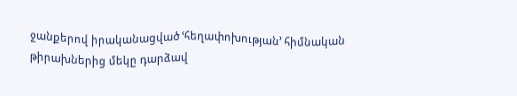ջանքերով իրականացված ՙհեղափոխության՚ հիմնական թիրախներից մեկը դարձավ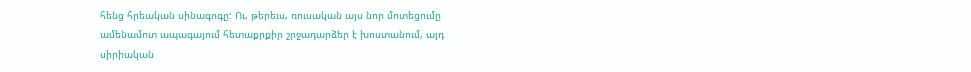հենց հրեական սինագոգը: Ու, թերեւս, ռուսական այս նոր մոտեցումը ամենամոտ ապագայում հետաքրքիր շրջադարձեր է խոստանում, այդ սիրիական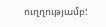ուղղությամբ: